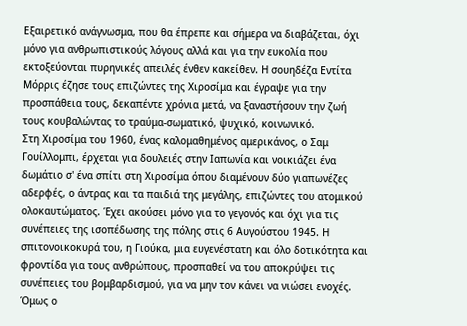Εξαιρετικό ανάγνωσμα, που θα έπρεπε και σήμερα να διαβάζεται, όχι μόνο για ανθρωπιστικούς λόγους αλλά και για την ευκολία που εκτοξεύονται πυρηνικές απειλές ένθεν κακείθεν. Η σουηδέζα Εντίτα Μόρρις έζησε τους επιζώντες της Χιροσίμα και έγραψε για την προσπάθεια τους, δεκαπέντε χρόνια μετά, να ξαναστήσουν την ζωή τους κουβαλώντας το τραύμα-σωματικό, ψυχικό, κοινωνικό.
Στη Χιροσίμα του 1960, ένας καλομαθημένος αμερικάνος, ο Σαμ Γουίλλομπι, έρχεται για δουλειές στην Ιαπωνία και νοικιάζει ένα δωμάτιο σ' ένα σπίτι στη Χιροσίμα όπου διαμένουν δύο γιαπωνέζες αδερφές, ο άντρας και τα παιδιά της μεγάλης, επιζώντες του ατομικού ολοκαυτώματος. Έχει ακούσει μόνο για το γεγονός και όχι για τις συνέπειες της ισοπέδωσης της πόλης στις 6 Αυγούστου 1945. Η σπιτονοικοκυρά του, η Γιούκα, μια ευγενέστατη και όλο δοτικότητα και φροντίδα για τους ανθρώπους, προσπαθεί να του αποκρύψει τις συνέπειες του βομβαρδισμού, για να μην τον κάνει να νιώσει ενοχές. Όμως ο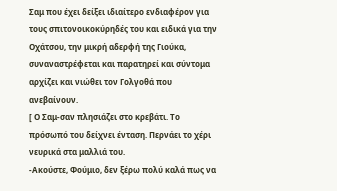Σαμ που έχει δείξει ιδιαίτερο ενδιαφέρον για τους σπιτονοικοκύρηδές του και ειδικά για την Οχάτσου, την μικρή αδερφή της Γιούκα, συναναστρέφεται και παρατηρεί και σύντομα αρχίζει και νιώθει τον Γολγοθά που ανεβαίνουν.
[ Ο Σαμ-σαν πλησιάζει στο κρεβάτι. Το πρόσωπό του δείχνει ένταση. Περνάει το χέρι νευρικά στα μαλλιά του.
-Ακούστε, Φούμιο, δεν ξέρω πολύ καλά πως να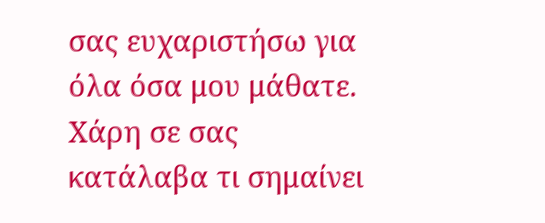σας ευχαριστήσω για όλα όσα μου μάθατε. Χάρη σε σας κατάλαβα τι σημαίνει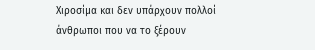Χιροσίμα και δεν υπάρχουν πολλοί άνθρωποι που να το ξέρουν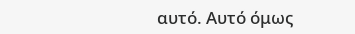αυτό. Αυτό όμως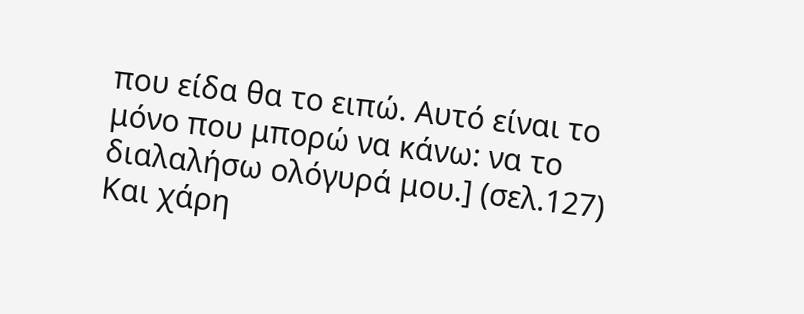που είδα θα το ειπώ. Αυτό είναι το μόνο που μπορώ να κάνω: να το διαλαλήσω ολόγυρά μου.] (σελ.127)
Και χάρη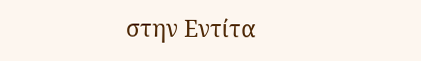στην Εντίτα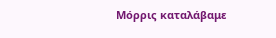Μόρρις καταλάβαμε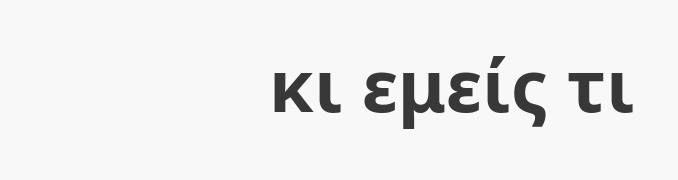κι εμείς τι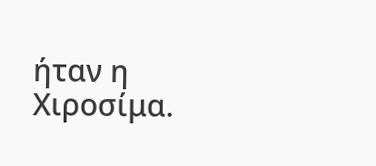ήταν η Χιροσίμα.